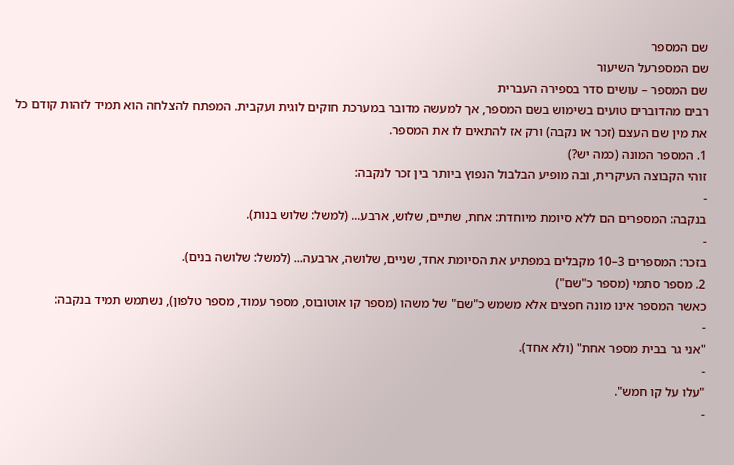שם המספר
שם המספרעל השיעור
שם המספר – עושים סדר בספירה העברית
רבים מהדוברים טועים בשימוש בשם המספר, אך למעשה מדובר במערכת חוקים לוגית ועקבית. המפתח להצלחה הוא תמיד לזהות קודם כל את מין שם העצם (זכר או נקבה) ורק אז להתאים לו את המספר.
1. המספר המונה (כמה יש?)
זוהי הקבוצה העיקרית, ובה מופיע הבלבול הנפוץ ביותר בין זכר לנקבה:
-
בנקבה: המספרים הם ללא סיומת מיוחדת: אחת, שתיים, שלוש, ארבע... (למשל: שלוש בנות).
-
בזכר: המספרים 3–10 מקבלים במפתיע את הסיומת אחד, שניים, שלושה, ארבעה... (למשל: שלושה בנים).
2. מספר סתמי (מספר כ"שם")
כאשר המספר אינו מונה חפצים אלא משמש כ"שם" של משהו (מספר קו אוטובוס, מספר עמוד, מספר טלפון), נשתמש תמיד בנקבה:
-
"אני גר בבית מספר אחת" (ולא אחד).
-
"עלו על קו חמש".
-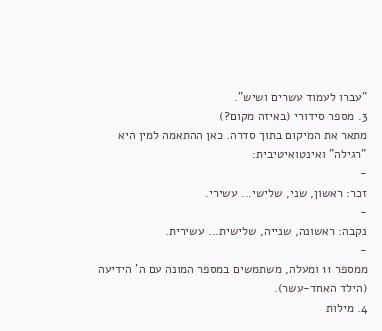"עברו לעמוד עשרים ושיש".
3. מספר סידורי (באיזה מקום?)
מתאר את המיקום בתוך סדרה. כאן ההתאמה למין היא "רגילה" ואינטואיטיבית:
-
זכר: ראשון, שני, שלישי... עשירי.
-
נקבה: ראשונה, שנייה, שלישית... עשירית.
-
ממספר 11 ומעלה, משתמשים במספר המונה עם ה' הידיעה (הילד האחד-עשר).
4. מילות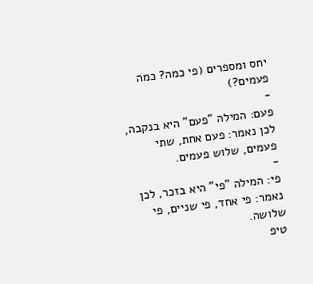יחס ומספרים (פי כמה? כמה פעמים?)
-
פעם: המילה "פעם" היא בנקבה, לכן נאמר: פעם אחת, שתי פעמים, שלוש פעמים.
-
פי: המילה "פי" היא בזכר, לכן נאמר: פי אחד, פי שניים, פי שלושה.
טיפ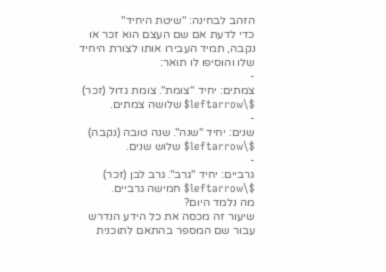הזהב לבחינה: "שיטת היחיד"
כדי לדעת אם שם העצם הוא זכר או נקבה, תמיד העבירו אותו לצורת היחיד שלו והוסיפו לו תואר:
-
צמתים: יחיד "צומת". צומת גדול (זכר) $\leftarrow$ שלושה צמתים.
-
שנים: יחיד "שנה". שנה טובה (נקבה) $\leftarrow$ שלוש שנים.
-
גרביים: יחיד "גרב". גרב לבן (זכר) $\leftarrow$ חמישה גרביים.
מה נלמד היום?
שיעור זה מכסה את כל הידע הנדרש עבור שם המספר בהתאם לתוכנית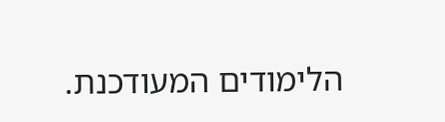הלימודים המעודכנת.